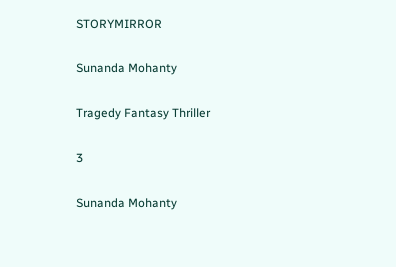STORYMIRROR

Sunanda Mohanty

Tragedy Fantasy Thriller

3

Sunanda Mohanty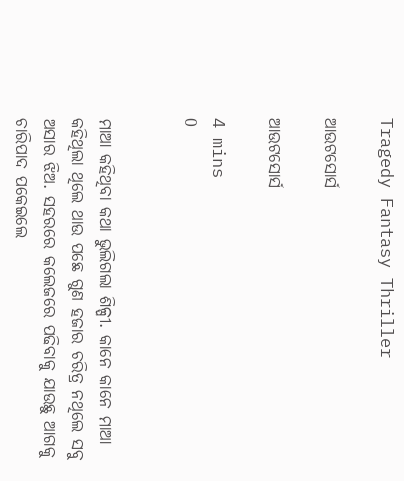Tragedy Fantasy Thriller

ଆଉଟସୋର୍ସ

ଆଉଟସୋର୍ସ

4 mins
0


ମାଆ କହିଥିବା କଥା ଭୁଲିଗଲା ଶିଳ୍ପୀ. କାନେ କାନେ ମାଆ କହିଥିଲା ଥିଲେ ଥାଉ ପଛେ ଗୁଣ ହଜାର ଚରିତ୍ର ନଥିଲେ ସବୁ ଅସାର ଝିଅ. ସହରରେ କଲେଜରେ ପଢିବାକୁ ଯାଉଛୁ ଆଗକୁ ଚାରିପାଦ ପକେଇଲେ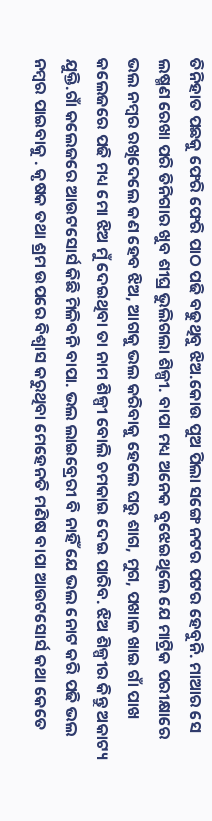ତିନିହାତ ପଛକୁ ଫେରି ଫେରି ପାଠ ପଢି ବଢୁଥିବୁ ଝିଅ.କୋଉ ପୁଅ ପିଲା ସଙ୍ଗେ ନଟର ପଟର ହେବୁନି. ମାଆର ସେ ଲଷ୍ମଣ ରେଖା ପରି ତିନିଗାର ଖୁବ ଶୀଘ୍ର ଭୁଲିଗଲା ଶିଳ୍ପୀ. ବାପା ମଧ୍ୟ ଅନେକ ବୁଝେଇଥିଲେ ଯେ ମାଟ୍ରିକ ପରୀକ୍ଷାରେ ଭଲ ନମ୍ବର ରଖିଦେଲେ କଣ ହେବ ଝିଅ, ଆଗକୁ ଭଲ କରିବାକୁ ହେଲେ ଘରୁ ଶାଗ, ମୁଗ, ପଖାଳ ଖାଇ ଗାଁ ପାଖ କଲେଜରେ ପଢି ମଧ୍ୟ ମୋ ଝିଅ ମୁଁ ଦେଇଥିବା ତା ନାମ ଶିଳ୍ପୀ ବୋଲି ଚମକାଇ ଦେଇ ପାରିବ. ଝିଅ ଶିଳ୍ପୀର କିନ୍ତୁ ଅକାଟ୍ୟ ଯୁକ୍ତି.ଗାଁ କଲେଜରେ ଆଉଟସୋର୍ସ କିଛି ମିଳିବନି ବାପା. ଭଲ ଲାଇବ୍ରେରୀ ବି ନାହିଁ ଯେ ଭଲ ନୋଟ କରି ପଢି ଭଲ ନମ୍ବର ପାଇବାକୁ . କୃଷକ ତଥା ଶ୍ରମ ଉପରେ ବିଶ୍ୱାସ କରୁଥିବା ମେହେନତି ମଣିଷ ବାପା ଆଉଟସୋର୍ସ କଥା କେତେ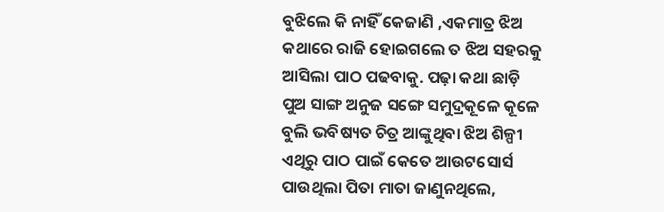ବୁଝିଲେ କି ନାହିଁ କେଜାଣି ,ଏକମାତ୍ର ଝିଅ କଥାରେ ରାଜି ହୋଇଗଲେ ତ ଝିଅ ସହରକୁ ଆସିଲା ପାଠ ପଢବାକୁ. ପଢ଼ା କଥା ଛାଡ଼ି ପୁଅ ସାଙ୍ଗ ଅନୁଜ ସଙ୍ଗେ ସମୁଦ୍ରକୂଳେ କୂଳେ ବୁଲି ଭବିଷ୍ୟତ ଚିତ୍ର ଆଙ୍କୁଥିବା ଝିଅ ଶିଳ୍ପୀ ଏଥିରୁ ପାଠ ପାଇଁ କେତେ ଆଉଟସୋର୍ସ ପାଉଥିଲା ପିତା ମାତା ଜାଣୁନଥିଲେ,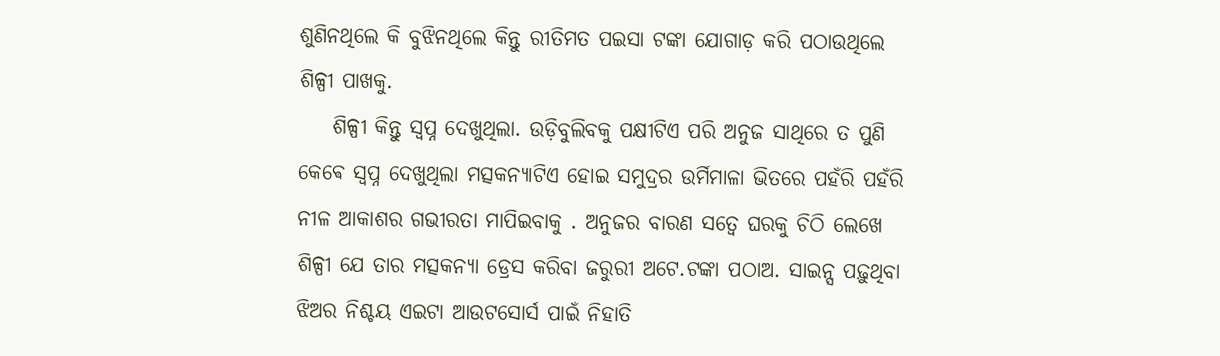ଶୁଣିନଥିଲେ କି ବୁଝିନଥିଲେ କିନ୍ତୁ ରୀତିମତ ପଇସା ଟଙ୍କା ଯୋଗାଡ଼ କରି ପଠାଉଥିଲେ ଶିଳ୍ପୀ ପାଖକୁ.
    ଶିଳ୍ପୀ କିନ୍ତୁ ସ୍ବପ୍ନ ଦେଖୁଥିଲା. ଉଡ଼ିବୁଲିବକୁ ପକ୍ଷୀଟିଏ ପରି ଅନୁଜ ସାଥିରେ ତ ପୁଣି କେଵେ ସ୍ବପ୍ନ ଦେଖୁଥିଲା ମତ୍ସକନ୍ୟାଟିଏ ହୋଇ ସମୁଦ୍ରର ଉର୍ମିମାଳା ଭିତରେ ପହଁରି ପହଁରି ନୀଳ ଆକାଶର ଗଭୀରତା ମାପିଇବାକୁ . ଅନୁଜର ବାରଣ ସତ୍ୱେ ଘରକୁ ଚିଠି ଲେଖେ ଶିଳ୍ପୀ ଯେ ତାର ମତ୍ସକନ୍ୟା ଡ୍ରେସ କରିବା ଜରୁରୀ ଅଟେ.ଟଙ୍କା ପଠାଅ. ସାଇନ୍ସ ପଢ଼ୁଥିବା ଝିଅର ନିଶ୍ଚୟ ଏଇଟା ଆଉଟସୋର୍ସ ପାଇଁ ନିହାତି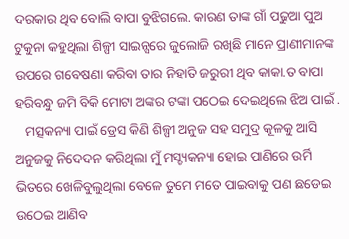ଦରକାର ଥିବ ବୋଲି ବାପା ବୁଝିଗଲେ. କାରଣ ତାଙ୍କ ଗାଁ ପଢୁଆ ପୁଅ ଟୁକୁନା କହୁଥିଲା ଶିଳ୍ପୀ ସାଇନ୍ସରେ ଜୁଲୋଜି ରଖିଛି ମାନେ ପ୍ରାଣୀମାନଙ୍କ ଉପରେ ଗବେଷଣା କରିବା ତାର ନିହାତି ଜରୁରୀ ଥିବ କାକା.ତ ବାପା ହରିବନ୍ଧୁ ଜମି ବିକି ମୋଟା ଅଙ୍କର ଟଙ୍କା ପଠେଇ ଦେଇଥିଲେ ଝିଅ ପାଇଁ .
   ମତ୍ସକନ୍ୟା ପାଇଁ ଡ୍ରେସ କିଣି ଶିଳ୍ପୀ ଅନୁଜ ସହ ସମୁଦ୍ର କୂଳକୁ ଆସି ଅନୁଜକୁ ନିଦେଦନ କରିଥିଲା ମୁଁ ମସ୍ଚ୍ୟକନ୍ୟା ହୋଇ ପାଣିରେ ଉର୍ମି ଭିତରେ ଖେଳିବୁଲୁଥିଲା ବେଳେ ତୁମେ ମତେ ପାଇବାକୁ ପଣ ଛଡେଇ ଉଠେଇ ଆଣିବ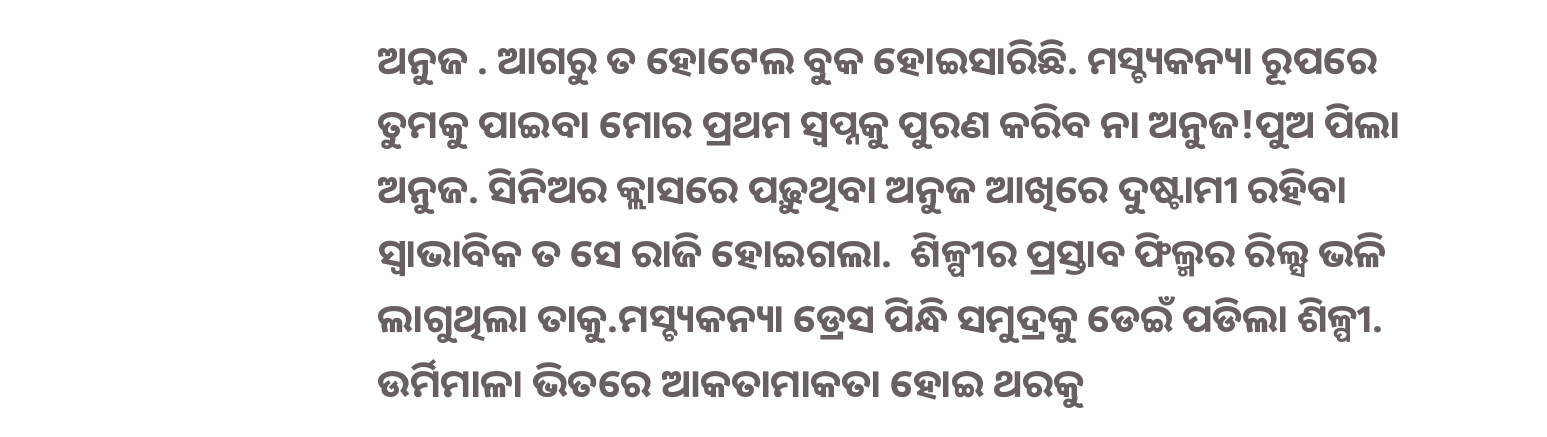ଅନୁଜ . ଆଗରୁ ତ ହୋଟେଲ ବୁକ ହୋଇସାରିଛି. ମସ୍ଚ୍ୟକନ୍ୟା ରୂପରେ ତୁମକୁ ପାଇବା ମୋର ପ୍ରଥମ ସ୍ବପ୍ନକୁ ପୁରଣ କରିବ ନା ଅନୁଜ!ପୁଅ ପିଲା ଅନୁଜ. ସିନିଅର କ୍ଲାସରେ ପଢ଼ୁଥିବା ଅନୁଜ ଆଖିରେ ଦୁଷ୍ଟାମୀ ରହିବା ସ୍ୱାଭାବିକ ତ ସେ ରାଜି ହୋଇଗଲା.  ଶିଳ୍ପୀର ପ୍ରସ୍ତାବ ଫିଲ୍ମର ରିଲ୍ସ ଭଳି ଲାଗୁଥିଲା ତାକୁ.ମସ୍ଚ୍ୟକନ୍ୟା ଡ୍ରେସ ପିନ୍ଧି ସମୁଦ୍ରକୁ ଡେଇଁ ପଡିଲା ଶିଳ୍ପୀ. ଉର୍ମିମାଳା ଭିତରେ ଆକତାମାକତା ହୋଇ ଥରକୁ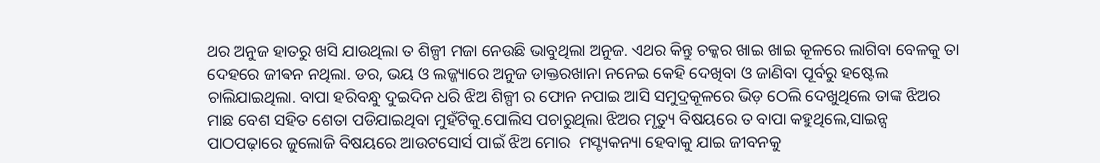ଥର ଅନୁଜ ହାତରୁ ଖସି ଯାଉଥିଲା ତ ଶିଳ୍ପୀ ମଜା ନେଉଛି ଭାବୁଥିଲା ଅନୁଜ. ଏଥର କିନ୍ତୁ ଚକ୍କର ଖାଇ ଖାଇ କୂଳରେ ଲାଗିବା ବେଳକୁ ତା ଦେହରେ ଜୀଵନ ନଥିଲା. ଡର, ଭୟ ଓ ଲଜ୍ଜ୍ୟାରେ ଅନୁଜ ଡାକ୍ତରଖାନା ନନେଇ କେହି ଦେଖିବା ଓ ଜାଣିବା ପୂର୍ବରୁ ହଷ୍ଟେଲ ଚାଲିଯାଇଥିଲା. ବାପା ହରିବନ୍ଧୁ ଦୁଇଦିନ ଧରି ଝିଅ ଶିଳ୍ପୀ ର ଫୋନ ନପାଇ ଆସି ସମୁଦ୍ରକୂଳରେ ଭିଡ଼ ଠେଲି ଦେଖୁଥିଲେ ତାଙ୍କ ଝିଅର ମାଛ ବେଶ ସହିତ ଶେତା ପଡିଯାଇଥିବା ମୁହଁଟିକୁ.ପୋଲିସ ପଚାରୁଥିଲା ଝିଅର ମୃତ୍ୟୁ ବିଷୟରେ ତ ବାପା କହୁଥିଲେ,ସାଇନ୍ସ ପାଠପଢ଼ାରେ ଜୁଲୋଜି ବିଷୟରେ ଆଉଟସୋର୍ସ ପାଇଁ ଝିଅ ମୋର  ମସ୍ଚ୍ୟକନ୍ୟା ହେବାକୁ ଯାଇ ଜୀବନକୁ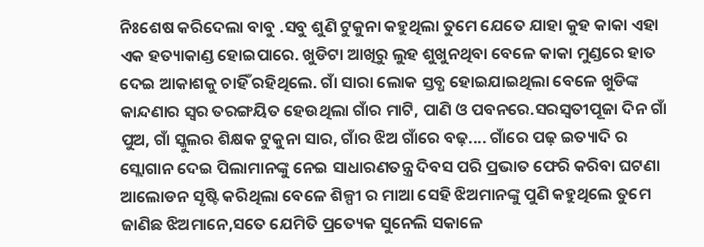ନିଃଶେଷ କରିଦେଲା ବାବୁ .ସବୁ ଶୁଣି ଟୁକୁନା କହୁଥିଲା ତୁମେ ଯେତେ ଯାହା କୁହ କାକା ଏହା ଏକ ହତ୍ୟାକାଣ୍ଡ ହୋଇପାରେ. ଖୁଡିଟା ଆଖିରୁ ଲୁହ ଶୁଖୁନଥିବା ବେଳେ କାକା ମୁଣ୍ଡରେ ହାତ ଦେଇ ଆକାଶକୁ ଚାହିଁ ରହିଥିଲେ. ଗାଁ ସାରା ଲୋକ ସ୍ତବ୍ଧ ହୋଇଯାଇଥିଲା ବେଳେ ଖୁଡିଙ୍କ କାନ୍ଦଣାର ସ୍ୱର ତରଙ୍ଗୟିତ ହେଉଥିଲା ଗାଁର ମାଟି, ପାଣି ଓ ପବନରେ.ସରସ୍ବତୀପୂଜା ଦିନ ଗାଁ ପୁଅ, ଗାଁ ସ୍କୁଲର ଶିକ୍ଷକ ଟୁକୁନା ସାର, ଗାଁର ଝିଅ ଗାଁରେ ବଢ଼.... ଗାଁରେ ପଢ଼ ଇତ୍ୟାଦି ର ସ୍ଲୋଗାନ ଦେଇ ପିଲାମାନଙ୍କୁ ନେଇ ସାଧାରଣତନ୍ତ୍ର ଦିବସ ପରି ପ୍ରଭାତ ଫେରି କରିବା ଘଟଣା ଆଲୋଡନ ସୃଷ୍ଟି କରିଥିଲା ବେଳେ ଶିଳ୍ପୀ ର ମାଆ ସେହି ଝିଅମାନଙ୍କୁ ପୁଣି କହୁଥିଲେ ତୁମେ ଜାଣିଛ ଝିଅମାନେ,ସତେ ଯେମିତି ପ୍ରତ୍ୟେକ ସୁନେଲି ସକାଳେ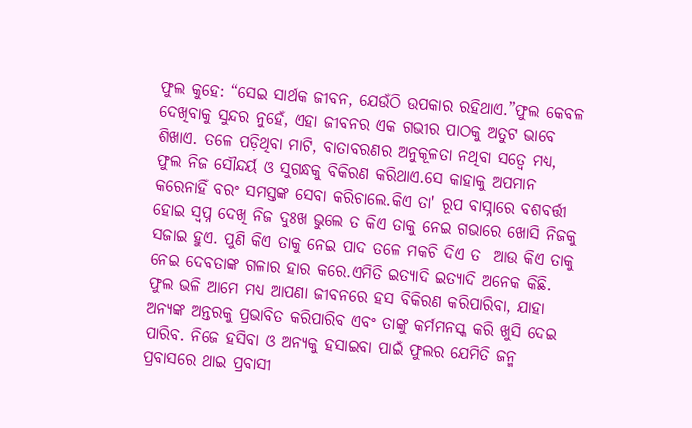ଫୁଲ କୁହେ: “ସେଇ ସାର୍ଥକ ଜୀବନ, ଯେଉଁଠି ଉପକାର ରହିଥାଏ.”ଫୁଲ କେବଳ ଦେଖିବାକୁ ସୁନ୍ଦର ନୁହେଁ, ଏହା ଜୀବନର ଏକ ଗଭୀର ପାଠକୁ ଅତୁଟ ଭାବେ ଶିଖାଏ. ତଳେ ପଡ଼ିଥିବା ମାଟି, ବାତାବରଣର ଅନୁକୂଳତା ନଥିବା ସତ୍ୱେ ମଧ୍ୟ, ଫୁଲ ନିଜ ସୌନ୍ଦର୍ୟ ଓ ସୁଗନ୍ଧକୁ ବିକିରଣ କରିଥାଏ.ସେ କାହାକୁ ଅପମାନ କରେନାହିଁ ବରଂ ସମସ୍ତଙ୍କ ସେବା କରିଚାଲେ.କିଏ ତା' ରୂପ ବାସ୍ନାରେ ବଶବର୍ତ୍ତୀ ହୋଇ ସ୍ୱପ୍ନ ଦେଖି ନିଜ ଦୁଃଖ ଭୁଲେ ତ କିଏ ତାକୁ ନେଇ ଗଭାରେ ଖୋସି ନିଜକୁ ସଜାଇ ହୁଏ. ପୁଣି କିଏ ତାକୁ ନେଇ ପାଦ ତଳେ ମକଚି ଦିଏ ତ  ଆଉ କିଏ ତାକୁ ନେଇ ଦେବତାଙ୍କ ଗଳାର ହାର କରେ.ଏମିତି ଇତ୍ୟାଦି ଇତ୍ୟାଦି ଅନେକ କିଛି.  ଫୁଲ ଭଳି ଆମେ ମଧ୍ୟ ଆପଣା ଜୀବନରେ ହସ ବିକିରଣ କରିପାରିବା, ଯାହା ଅନ୍ୟଙ୍କ ଅନ୍ତରକୁ ପ୍ରଭାବିତ କରିପାରିବ ଏବଂ ତାଙ୍କୁ କର୍ମମନସ୍କ କରି ଖୁସି ଦେଇ ପାରିବ. ନିଜେ ହସିବା ଓ ଅନ୍ୟକୁ ହସାଇବା ପାଇଁ ଫୁଲର ଯେମିତି ଜନ୍ମ ପ୍ରବାସରେ ଥାଇ ପ୍ରବାସୀ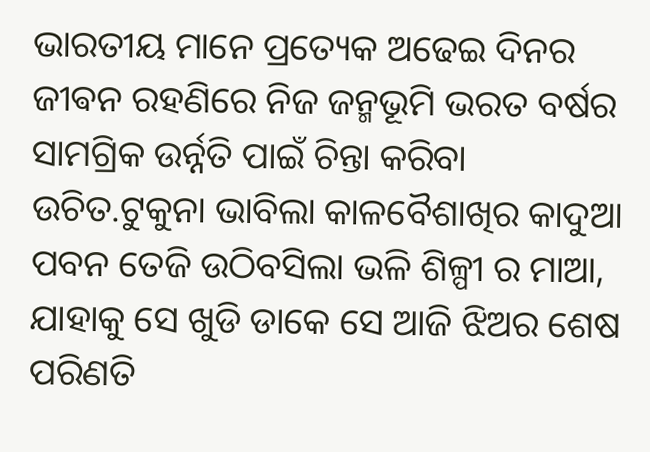ଭାରତୀୟ ମାନେ ପ୍ରତ୍ୟେକ ଅଢେଇ ଦିନର ଜୀଵନ ରହଣିରେ ନିଜ ଜନ୍ମଭୂମି ଭରତ ବର୍ଷର ସାମଗ୍ରିକ ଉର୍ନ୍ନତି ପାଇଁ ଚିନ୍ତା କରିବା ଉଚିତ.ଟୁକୁନା ଭାବିଲା କାଳବୈଶାଖିର କାଦୁଆ ପବନ ତେଜି ଉଠିବସିଲା ଭଳି ଶିଳ୍ପୀ ର ମାଆ, ଯାହାକୁ ସେ ଖୁଡି ଡାକେ ସେ ଆଜି ଝିଅର ଶେଷ ପରିଣତି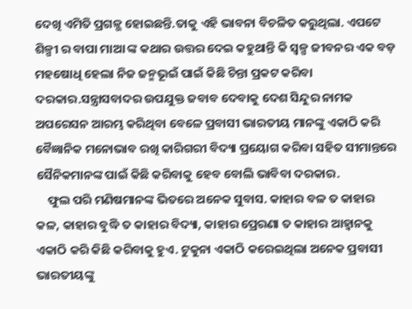ଦେଖି ଏମିତି ପ୍ରଗଳ୍ଭ ହୋଇଛନ୍ତି.ତାକୁ ଏହି ଭାବନା ବିଚଳିତ କରୁଥିଲା. ଏପଟେ ଶିଳ୍ପୀ ର ବାପା ମାଆ ଙ୍କ କଥାର ଉତ୍ତର ଦେଇ କହୁଥାନ୍ତି କି ସ୍ୱଳ୍ପ ଜୀବନର ଏକ ବଡ଼ ମହଷୋଧି ହେଲା ନିଜ ଜନ୍ମଭୂଇଁ ପାଇଁ କିଛି ଚିନ୍ତା ପ୍ରକଟ କରିବା ଦରକାର.ସନ୍ତ୍ରାସବାଦର ଉପଯୁକ୍ତ ଜବାବ ଦେବାକୁ ଦେଶ ସିନ୍ଦୁର ନାମକ ଅପରେସନ ଆରମ୍ଭ କରିଥିବା ବେଳେ ପ୍ରବାସୀ ଭାରତୀୟ ମାନଙ୍କୁ ଏକାଠି କରି ବୈଜ୍ଞାନିକ ମନୋଭାବ ରଖି କାରିଗରୀ ବିଦ୍ୟା ପ୍ରୟୋଗ କରିବା ସହିତ ସୀମାନ୍ତରେ ସୈନିକମାନଙ୍କ ପାଇଁ କିଛି କରିବାକୁ ହେବ ବୋଲି ଭାବିବା ଦରକାର.
    ଫୁଲ ପରି ମଣିଷମାନଙ୍କ ଭିତରେ ଅନେକ ସୁବାସ. କାହାର ବଳ ତ କାହାର କଳ, କାହାର ବୁଦ୍ଧି ତ କାହାର ବିଦ୍ୟା, କାହାର ପ୍ରେରଣା ତ କାହାର ଆହ୍ୱାନକୁ ଏକାଠି କରି କିଛି କରିବାକୁ ହୁଏ. ଟୁକୁନା ଏକାଠି କରେଇଥିଲା ଅନେକ ପ୍ରବାସୀ ଭାରତୀୟଙ୍କୁ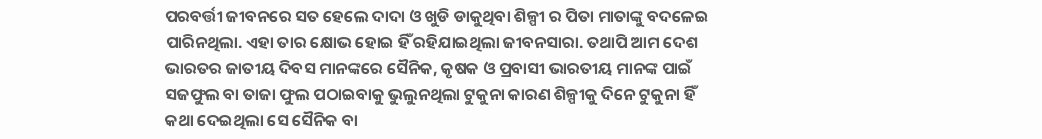ପରବର୍ତ୍ତୀ ଜୀବନରେ ସତ ହେଲେ ଦାଦା ଓ ଖୁଡି ଡାକୁଥିବା ଶିଳ୍ପୀ ର ପିତା ମାତାଙ୍କୁ ବଦଳେଇ ପାରିନଥିଲା. ଏହା ତାର କ୍ଷୋଭ ହୋଇ ହିଁ ରହିଯାଇଥିଲା ଜୀବନସାରା. ତଥାପି ଆମ ଦେଶ ଭାରତର ଜାତୀୟ ଦିବସ ମାନଙ୍କରେ ସୈନିକ, କୃଷକ ଓ ପ୍ରବାସୀ ଭାରତୀୟ ମାନଙ୍କ ପାଇଁ ସଜଫୁଲ ବା ତାଜା ଫୁଲ ପଠାଇବାକୁ ଭୁଲୁନଥିଲା ଟୁକୁନା କାରଣ ଶିଳ୍ପୀକୁ ଦିନେ ଟୁକୁନା ହିଁ କଥା ଦେଇଥିଲା ସେ ସୈନିକ ବା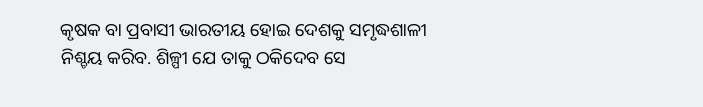କୃଷକ ବା ପ୍ରବାସୀ ଭାରତୀୟ ହୋଇ ଦେଶକୁ ସମୃଦ୍ଧଶାଳୀ ନିଶ୍ଚୟ କରିବ. ଶିଳ୍ପୀ ଯେ ତାକୁ ଠକିଦେବ ସେ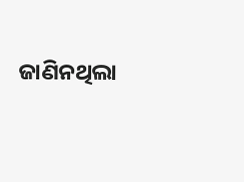ଜାଣିନଥିଲା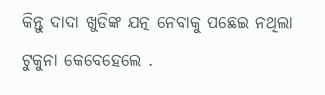କିନ୍ତୁ ଦାଦା ଖୁଡିଙ୍କ ଯତ୍ନ ନେବାକୁ ପଛେଇ ନଥିଲା ଟୁକୁନା କେବେହେଲେ .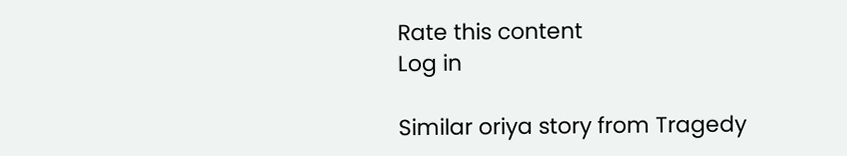Rate this content
Log in

Similar oriya story from Tragedy